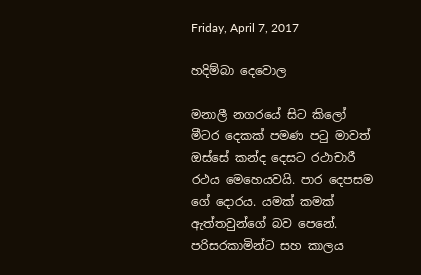Friday, April 7, 2017

හදිම්බා දෙවොල

මනාලී නගරයේ සිට කිලෝ මීටර දෙකක් පමණ පටු මාවත් ඔස්සේ කන්ද දෙසට රථාචාරී රථය මෙහෙයවයි. පාර දෙපසම ගේ දොරය. යමක් කමක් ඇත්තවුන්ගේ බව පෙනේ. පරිසරකාමින්ට සහ කාලය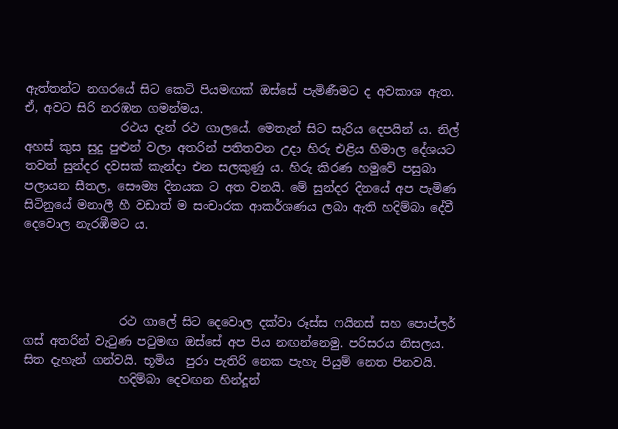ඇත්තන්ට නගරයේ සිට කෙටි පියමඟක් ඔස්සේ පැමිණීමට ද අවකාශ ඇත. ඒ, අවට සිරි නරඹන ගමන්මය.
                රථය දැන් රථ ගාලයේ. මෙතැන් සිට සැරිය දෙපයින් ය. නිල් අහස් කුස සුදු පුළුන් වලා අතරින් පතිතවන උදා හිරු එළිය හිමාල දේශයට තවත් සුන්දර දවසක් කැන්දා එන සලකුණු ය. හිරු කිරණ හමුවේ පසුබා පලායන සීතල, සෞම්‍ය දිනයක ට අත වනයි. මේ සුන්දර දිනයේ අප පැමිණ සිටිනුයේ මනාලී හී වඩාත් ම සංචාරක ආකර්ශණය ලබා ඇති හදිම්බා දේවී දෙවොල නැරඹීමට ය.




                රථ ගාලේ සිට දෙවොල දක්වා රූස්ස ෆයිනස් සහ පොප්ලර් ගස් අතරින් වැටුණ පටුමඟ ඔස්සේ අප පිය නඟන්නෙමු. පරිසරය නිසලය. සිත දැහැන් ගන්වයි. භූමිය  පුරා පැතිරි නෙක පැහැ පියුම් නෙත පිනවයි.
                හදිම්බා දෙවඟන හින්දූන්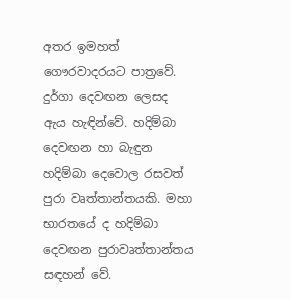අතර ඉමහත් ගෞරවාදරයට පාත්‍රවේ. දුර්ගා දෙවඟන ලෙසද ඇය හැඳින්වේ. හදිම්බා දෙවඟන හා බැඳුන හදිම්බා දෙවොල රසවත් පුරා වෘත්තාන්තයකි. මහා භාරතයේ ද හදිම්බා දෙවඟන පුරාවෘත්තාන්තය  සඳහන් වේ.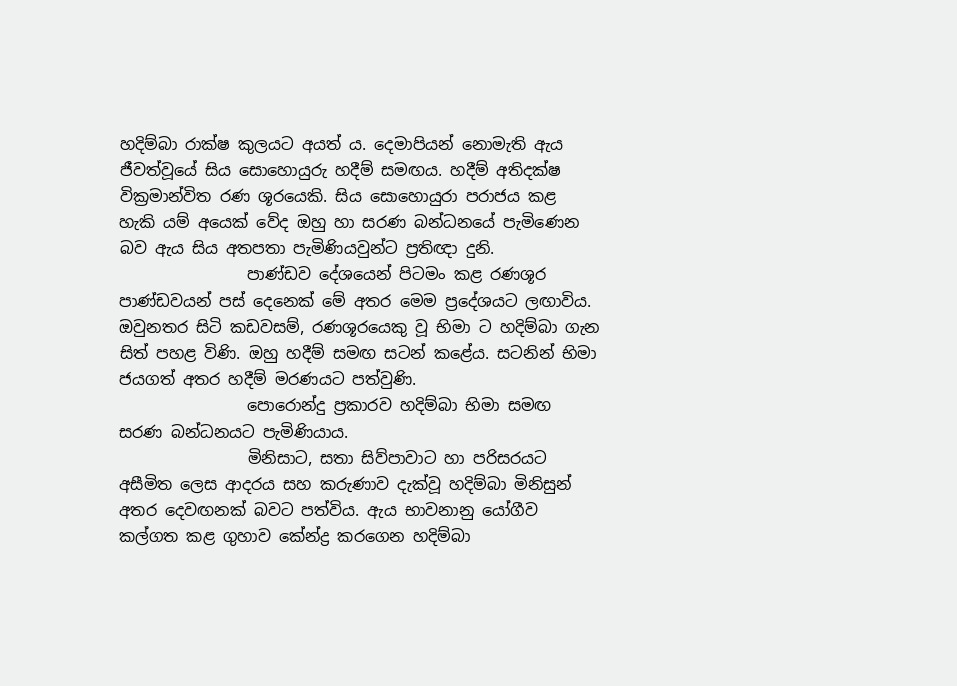හදිම්බා රාක්ෂ කුලයට අයත් ය. දෙමාපියන් නොමැති ඇය ජීවත්වූයේ සිය සොහොයුරු හදීම් සමඟය. හදීම් අතිදක්ෂ වික්‍රමාන්විත රණ ශූරයෙකි. සිය සොහොයුරා පරාජය කළ හැකි යම් අයෙක් වේද ඔහු හා සරණ බන්ධනයේ පැමිණෙන බව ඇය සිය අතපතා පැමිණියවුන්ට ප්‍රතිඥා දුනි.
                පාණ්ඩව දේශයෙන් පිටමං කළ රණශූර පාණ්ඩවයන් පස් දෙනෙක් මේ අතර මෙම ප්‍රදේශයට ලඟාවිය. ඔවුනතර සිටි කඩවසම්, රණශූරයෙකු වූ භිමා ට හදිම්බා ගැන සිත් පහළ විණි. ඔහු හදීම් සමඟ සටන් කළේය. සටනින් භිමා ජයගත් අතර හදීම් මරණයට පත්වුණි.
                පොරොන්දු ප්‍රකාරව හදිම්බා භිමා සමඟ සරණ බන්ධනයට පැමිණියාය.
                මිනිසාට, සතා සිව්පාවාට හා පරිසරයට අසීමිත ලෙස ආදරය සහ කරුණාව දැක්වූ හදිම්බා මිනිසුන් අතර දෙවඟනක් බවට පත්විය. ඇය භාවනානු යෝගීව කල්ගත කළ ගුහාව කේන්ද්‍ර කරගෙන හදිම්බා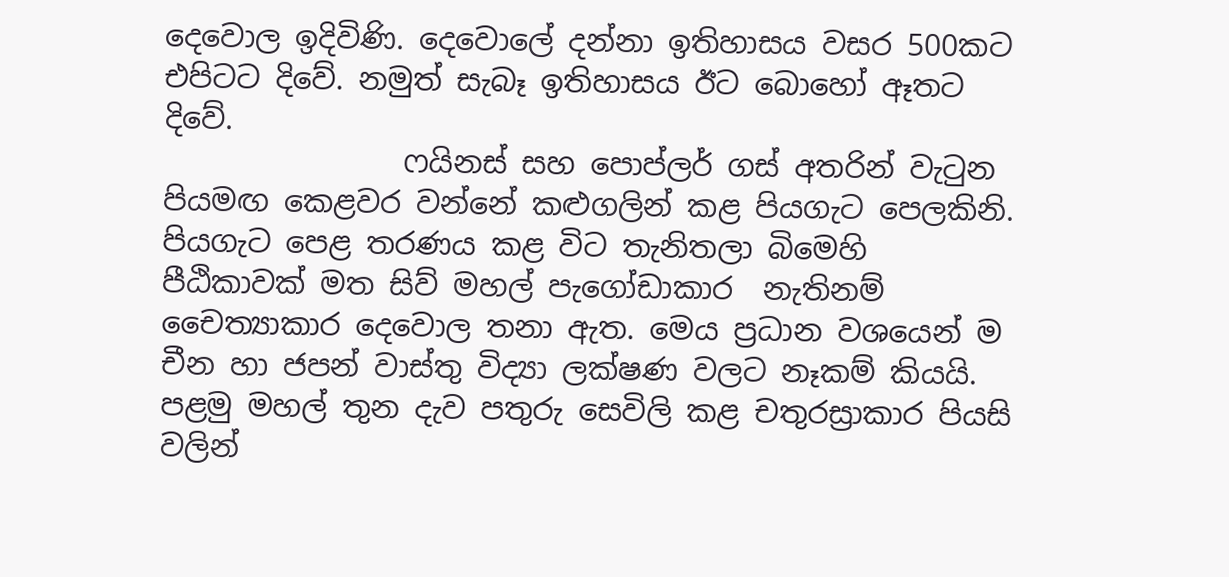දෙවොල ඉදිවිණි. දෙවොලේ දන්නා ඉතිහාසය වසර 500කට එපිටට දිවේ. නමුත් සැබෑ ඉතිහාසය ඊට බොහෝ ඈතට දිවේ.
                ෆයිනස් සහ පොප්ලර් ගස් අතරින් වැටුන පියමඟ කෙළවර වන්නේ කළුගලින් කළ පියගැට පෙලකිනි. පියගැට පෙළ තරණය කළ විට තැනිතලා බිමෙහි පීඨිකාවක් මත සිව් මහල් පැගෝඩාකාර  නැතිනම් චෛත්‍යාකාර දෙවොල තනා ඇත. මෙය ප්‍රධාන වශයෙන් ම චීන හා ජපන් වාස්තු විද්‍යා ලක්ෂණ වලට නෑකම් කියයි. පළමු මහල් තුන දැව පතුරු සෙවිලි කළ චතුරස්‍රාකාර පියසි වලින්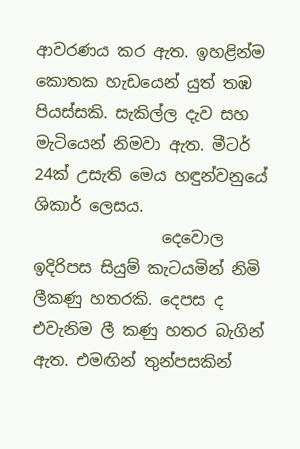ආවරණය කර ඇත. ඉහළින්ම කොතක හැඩයෙන් යුත් තඹ පියස්සකි. සැකිල්ල දැව සහ මැටියෙන් නිමවා ඇත. මීටර් 24ක් උසැති මෙය හඳුන්වනුයේ ශිකාර් ලෙසය.
                දෙවොල ඉදිරිපස සියුම් කැටයමින් නිමි ලීකණු හතරකි. දෙපස ද එවැනිම ලී කණු හතර බැගින් ඇත. එමඟින් තුන්පසකින්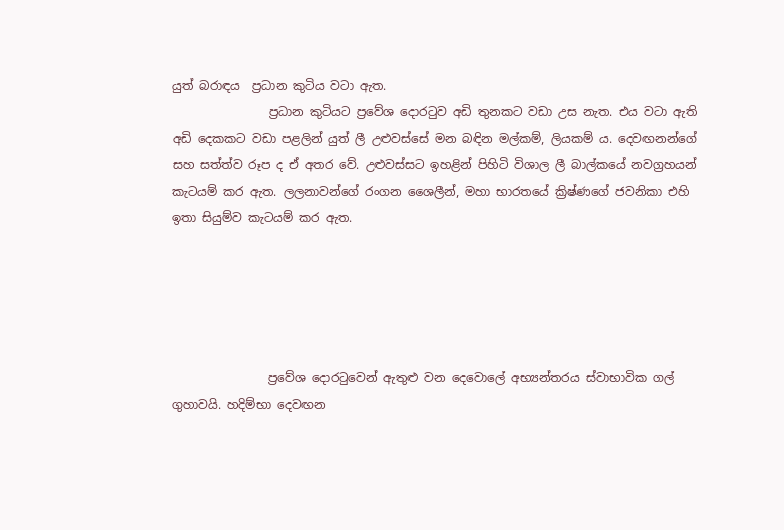යුත් බරාඳය  ප්‍රධාන කුටිය වටා ඇත.
                ප්‍රධාන කුටියට ප්‍රවේශ දොරටුව අඩි තුනකට වඩා උස නැත. එය වටා ඇති අඩි දෙකකට වඩා පළලින් යුත් ලී උළුවස්සේ මන බඳින මල්කම්, ලියකම් ය. දෙවඟනන්ගේ සහ සත්ත්ව රූප ද ඒ අතර වේ. උළුවස්සට ඉහළින් පිහිටි විශාල ලී බාල්කයේ නවග්‍රහයන් කැටයම් කර ඇත. ලලනාවන්ගේ රංගන ශෛලීන්, මහා භාරතයේ ක්‍රිෂ්ණගේ ජවනිකා එහි ඉතා සියුම්ව කැටයම් කර ඇත.





                ප්‍රවේශ දොරටුවෙන් ඇතුළු වන දෙවොලේ අභ්‍යන්තරය ස්වාභාවික ගල් ගුහාවයි. හදිම්භා දෙවඟන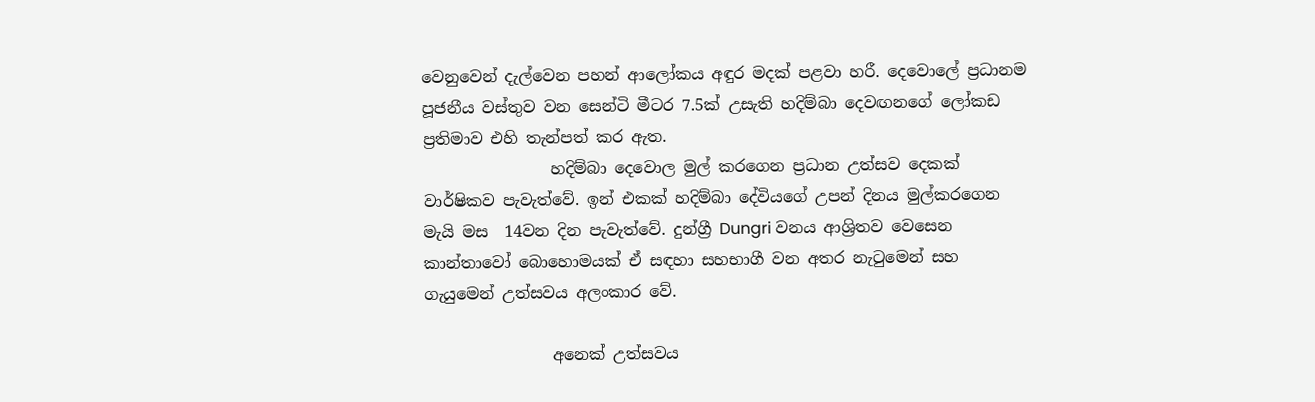වෙනුවෙන් දැල්වෙන පහන් ආලෝකය අඳුර මදක් පළවා හරී. දෙවොලේ ප්‍රධානම පූජනීය වස්තුව වන සෙන්ටි මීටර 7.5ක් උසැති හදිම්බා දෙවඟනගේ ලෝකඩ ප්‍රතිමාව එහි තැන්පත් කර ඇත.
                හදිම්බා දෙවොල මුල් කරගෙන ප්‍රධාන උත්සව දෙකක් වාර්ෂිකව පැවැත්වේ. ඉන් එකක් හදිම්බා දේවියගේ උපන් දිනය මුල්කරගෙන මැයි මස  14වන දින පැවැත්වේ. දුන්ග්‍රී Dungri වනය ආශ්‍රිතව වෙසෙන කාන්තාවෝ බොහොමයක් ඒ සඳහා සහභාගී වන අතර නැටුමෙන් සහ ගැයුමෙන් උත්සවය අලංකාර වේ.

                අනෙක් උත්සවය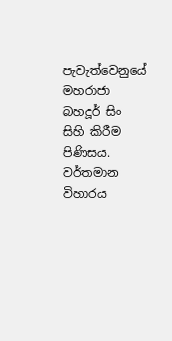පැවැත්වෙනුයේ මහරාජා බහදූර් සිං සිහි කිරීම පිණිසය. වර්තමාන විහාරය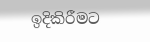ඉදිකිරීමට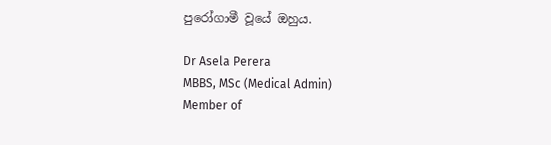පුරෝගාමී වූයේ ඔහුය.

Dr Asela Perera
MBBS, MSc (Medical Admin)
Member of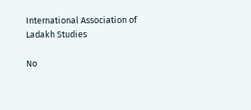International Association of Ladakh Studies

No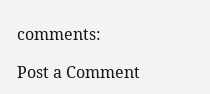comments:

Post a Comment